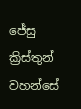ජේසු ක්‍රිස්තුන් වහන්සේ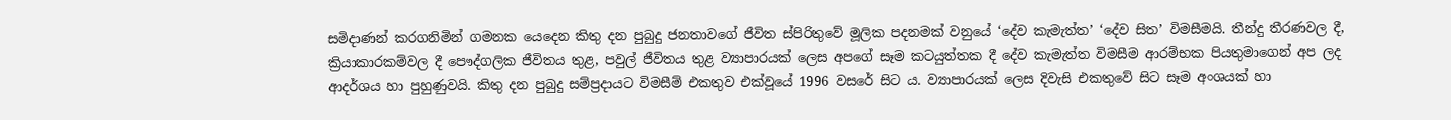සමිදාණන් කරගනිමින් ගමනක යෙදෙන කිතු දන පුබුදු ජනතාවගේ ජීවිත ස්පිරිතුවේ මූලික පදනමක් වනුයේ ‘දේව කැමැත්ත’ ‘දේව සිත’ විමසීමයි. තීන්දු තීරණවල දී, ක්‍රියාකාරකම්වල දී පෞද්ගලික ජීවිතය තුළ, පවුල් ජීවිතය තුළ ව්‍යාපාරයක් ලෙස අපගේ සෑම කටයුත්තක දී දේව කැමැත්ත විමසීම ආරම්භක පියතුමාගෙන් අප ලද ආදර්ශය හා පුහුණුවයි. කිතු දන පුබුදු සම්ප්‍රදායට විමසීම් එකතුව එක්වූයේ 1996 වසරේ සිට ය. ව්‍යාපාරයක් ලෙස දිවැසි එකතුවේ සිට සෑම අංශයක් හා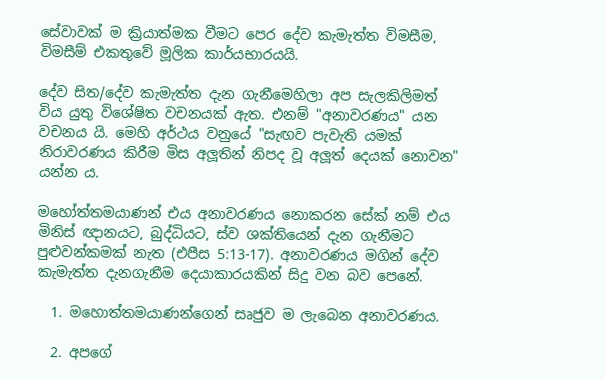සේවාවක් ම ක්‍රියාත්මක වීමට පෙර දේව කැමැත්ත විමසීම, විමසීම් එකතුවේ මූලික කාර්යභාරයයි.

දේව සිත/දේව කැමැත්ත දැන ගැනීමෙහිලා අප සැලකිලිමත් විය යුතු විශේෂිත වචනයක් ඇත. එනම් "අනාවරණය" යන වචනය යි. මෙහි අර්ථය වනුයේ "සැඟව පැවැති යමක් නිරාවරණය කිරීම මිස අලූතින් නිපද වූ අලූත් දෙයක් නොවන" යන්න ය.

මහෝත්තමයාණන් එය අනාවරණය නොකරන සේක් නම් එය මිනිස් ඥානයට, බුද්ධියට, ස්ව ශක්තියෙන් දැන ගැනීමට පුළුවන්කමක් නැත (එපීස 5:13-17). අනාවරණය මගින් දේව කැමැත්ත දැනගැනීම දෙයාකාරයකින් සිදු වන බව පෙනේ.

  1. මහොත්තමයාණන්ගෙන් සෘජුව ම ලැබෙන අනාවරණය.

  2. අපගේ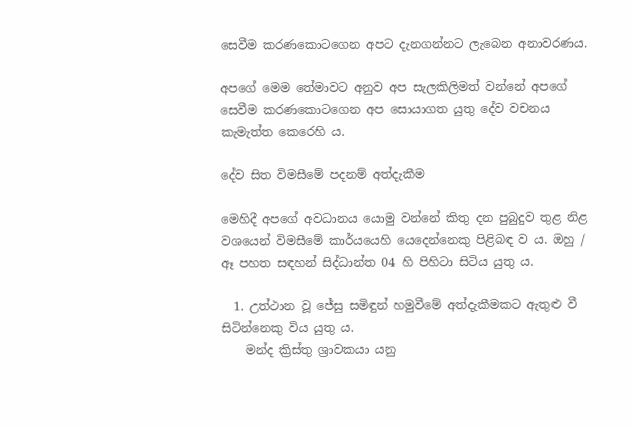සෙවීම කරණකොටගෙන අපට දැනගන්නට ලැබෙන අනාවරණය.

අපගේ මෙම තේමාවට අනුව අප සැලකිලිමත් වන්නේ අපගේ සෙවීම කරණකොටගෙන අප සොයාගත යුතු දේව වචනය කැමැත්ත කෙරෙහි ය.

දේව සිත විමසීමේ පදනම් අත්දැකීම

මෙහිදී අපගේ අවධානය යොමු වන්නේ කිතු දන පුබුදුව තුළ නිළ වශයෙන් විමසීමේ කාර්යයෙහි යෙදෙන්නෙකු පිළිබඳ ව ය. ඔහු / ඈ පහත සඳහන් සිද්ධාන්ත 04 හි පිහිටා සිටිය යුතු ය.

  1. උත්ථාන වූ ජේසු සමිඳුන් හමුවීමේ අත්දැකීමකට ඇතුළු වී සිටින්නෙකු විය යුතු ය.
    මන්ද ක්‍රිස්තු ශ්‍රාවකයා යනු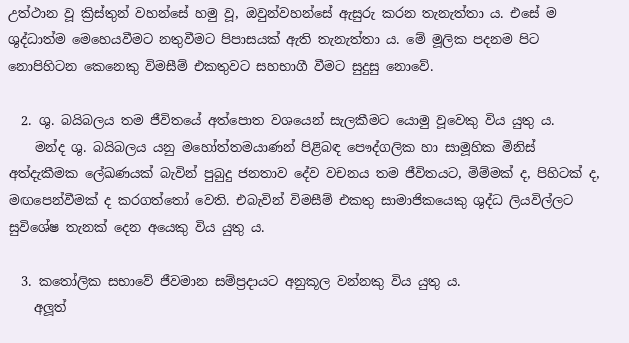උත්ථාන වූ ක්‍රිස්තුන් වහන්සේ හමු වූ, ඔවුන්වහන්සේ ඇසුරු කරන තැනැත්තා ය. එසේ ම ශුද්ධාත්ම මෙහෙයවීමට නතුවීමට පිපාසයක් ඇති තැනැත්තා ය. මේ මූලික පදනම පිට නොපිහිටන කෙනෙකු විමසීම් එකතුවට සහභාගී වීමට සුදුසු නොවේ.

  2. ශු. බයිබලය තම ජීවිතයේ අත්පොත වශයෙන් සැලකීමට යොමු වූවෙකු විය යුතු ය.
    මන්ද ශු. බයිබලය යනු මහෝත්තමයාණන් පිළිබඳ පෞද්ගලික හා සාමූහික මිනිස් අත්දැකීමක ලේඛණයක් බැවින් පුබුදු ජනතාව දේව වචනය තම ජීවිතයට, මිම්මක් ද, පිහිටක් ද, මඟපෙන්වීමක් ද කරගත්තෝ වෙති. එබැවින් විමසීම් එකතු සාමාජිකයෙකු ශුද්ධ ලියවිල්ලට සුවිශේෂ තැනක් දෙන අයෙකු විය යුතු ය.

  3. කතෝලික සභාවේ ජීවමාන සම්ප්‍රදායට අනුකූල වන්නකු විය යුතු ය.
    අලූත්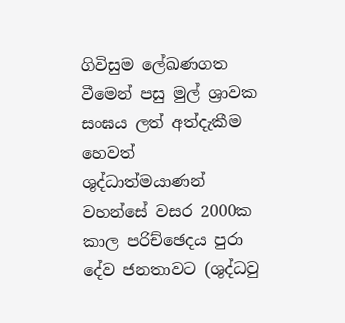ගිවිසුම ලේඛණගත වීමෙන් පසු මුල් ශ්‍රාවක සංඝය ලත් අත්දැකීම හෙවත් ශුද්ධාත්මයාණන් වහන්සේ වසර 2000ක කාල පරිච්ඡෙදය පුරා දේව ජනතාවට (ශුද්ධවු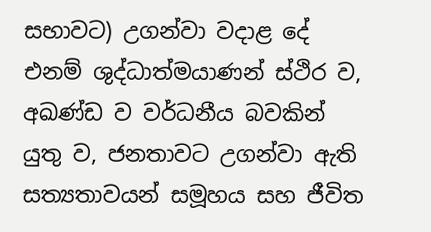සභාවට) උගන්වා වදාළ දේ එනම් ශුද්ධාත්මයාණන් ස්ථිර ව, අඛණ්ඩ ව වර්ධනීය බවකින් යුතු ව, ජනතාවට උගන්වා ඇති සත්‍යතාවයන් සමූහය සහ ජීවිත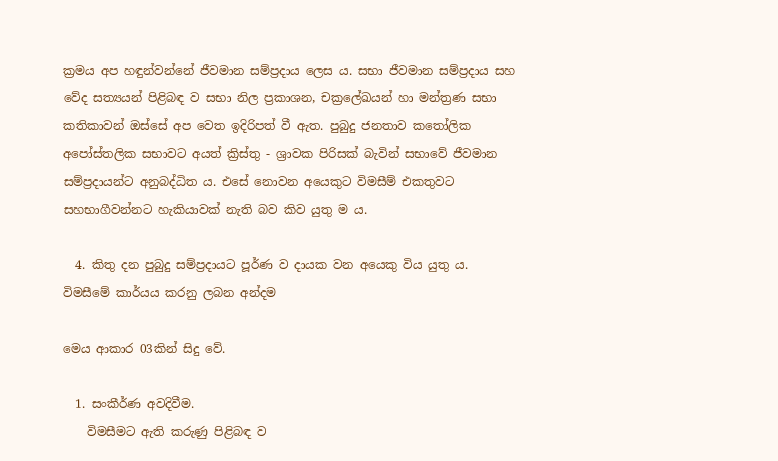ක්‍රමය අප හඳුන්වන්නේ ජීවමාන සම්ප්‍රදාය ලෙස ය. සභා ජීවමාන සම්ප්‍රදාය සහ වේද සත්‍යයන් පිළිබඳ ව සභා නිල ප්‍රකාශන, චක්‍රලේඛයන් හා මන්ත්‍රණ සභා කතිකාවන් ඔස්සේ අප වෙත ඉදිරිපත් වී ඇත. පුබුදු ජනතාව කතෝලික අපෝස්තලික සභාවට අයත් ක්‍රිස්තු - ශ්‍රාවක පිරිසක් බැවින් සභාවේ ජීවමාන සම්ප්‍රදායන්ට අනුබද්ධිත ය. එසේ නොවන අයෙකුට විමසීම් එකතුවට සහභාගීවන්නට හැකියාවක් නැති බව කිව යුතු ම ය.

  4. කිතු දන පුබුදු සම්ප්‍රදායට පූර්ණ ව දායක වන අයෙකු විය යුතු ය.
විමසීමේ කාර්යය කරනු ලබන අන්දම

මෙය ආකාර 03කින් සිදු වේ.

  1. සංකීර්ණ අවදිවීම.
    විමසීමට ඇති කරුණු පිළිබඳ ව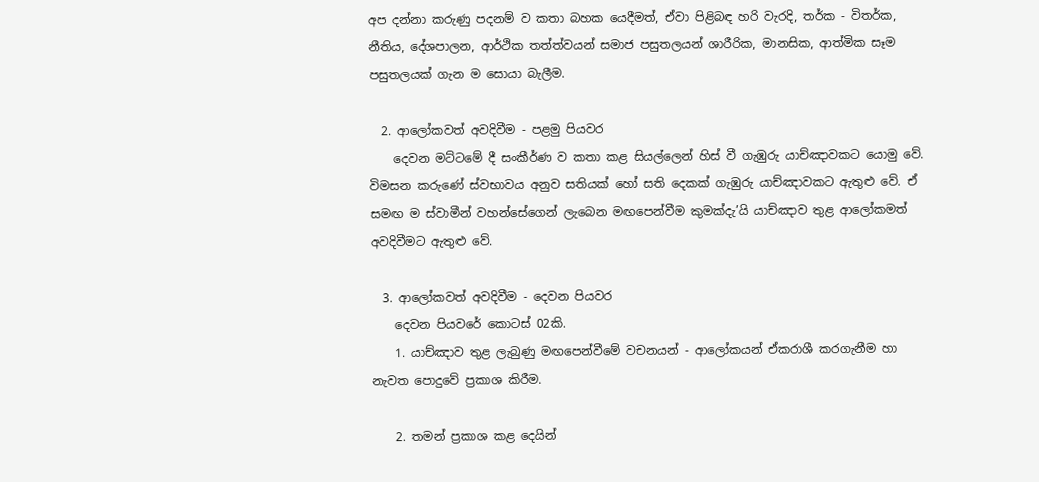අප දන්නා කරුණු පදනම් ව කතා බහක යෙදීමත්, ඒවා පිළිබඳ හරි වැරදි, තර්ක - විතර්ක, නීතිය, දේශපාලන, ආර්ථික තත්ත්වයන් සමාජ පසුතලයන් ශාරීරික, මානසික, ආත්මික සෑම පසුතලයක් ගැන ම සොයා බැලීම.

  2. ආලෝකවත් අවදිවීම - පළමු පියවර
    දෙවන මට්ටමේ දී සංකීර්ණ ව කතා කළ සියල්ලෙන් හිස් වී ගැඹුරු යාච්ඤාවකට යොමු වේ. විමසන කරුණේ ස්වභාවය අනුව සතියක් හෝ සති දෙකක් ගැඹුරු යාච්ඤාවකට ඇතුළු වේ. ඒ සමඟ ම ස්වාමීන් වහන්සේගෙන් ලැබෙන මඟපෙන්වීම කුමක්දැ’යි යාච්ඤාව තුළ ආලෝකමත් අවදිවීමට ඇතුළු වේ.

  3. ආලෝකවත් අවදිවීම - දෙවන පියවර
    දෙවන පියවරේ කොටස් 02කි.
    1. යාච්ඤාව තුළ ලැබුණු මඟපෙන්වීමේ වචනයන් - ආලෝකයන් ඒකරාශී කරගැනීම හා නැවත පොදුවේ ප්‍රකාශ කිරීම.

    2. තමන් ප්‍රකාශ කළ දෙයින්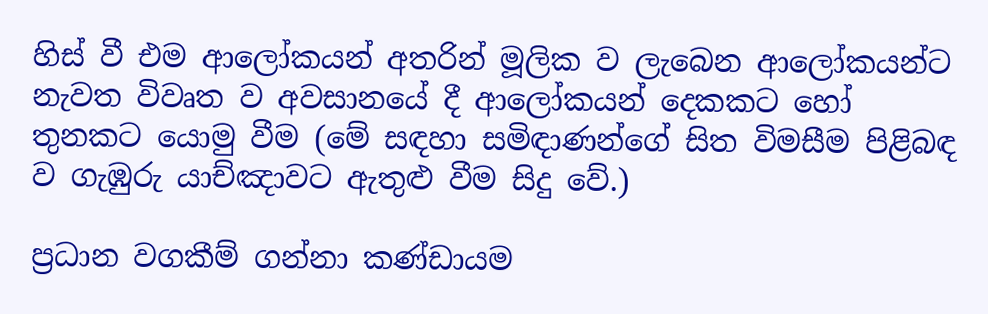හිස් වී එම ආලෝකයන් අතරින් මූලික ව ලැබෙන ආලෝකයන්ට නැවත විවෘත ව අවසානයේ දී ආලෝකයන් දෙකකට හෝ තුනකට යොමු වීම (මේ සඳහා සමිඳාණන්ගේ සිත විමසීම පිළිබඳ ව ගැඹුරු යාච්ඤාවට ඇතුළු වීම සිදු වේ.)

ප්‍රධාන වගකීම් ගන්නා කණ්ඩායම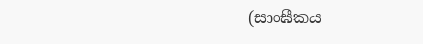(සාංඝීකය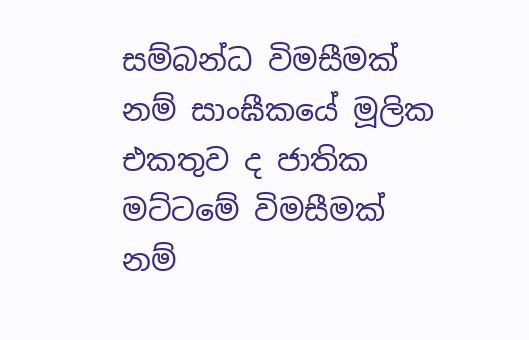සම්බන්ධ විමසීමක් නම් සාංඝීකයේ මූලික එකතුව ද ජාතික මට්ටමේ විමසීමක් නම්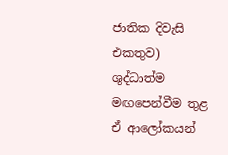ජාතික දිවැසි එකතුව) ශුද්ධාත්ම මඟපෙන්වීම තුළ ඒ ආලෝකයන්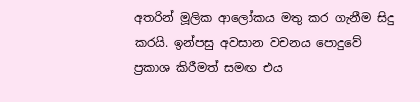අතරින් මූලික ආලෝකය මතු කර ගැනීම සිදු කරයි. ඉන්පසු අවසාන වචනය පොදුවේ ප්‍රකාශ කිරීමත් සමඟ එය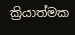ක්‍රියාත්මක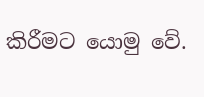කිරීමට යොමු වේ.